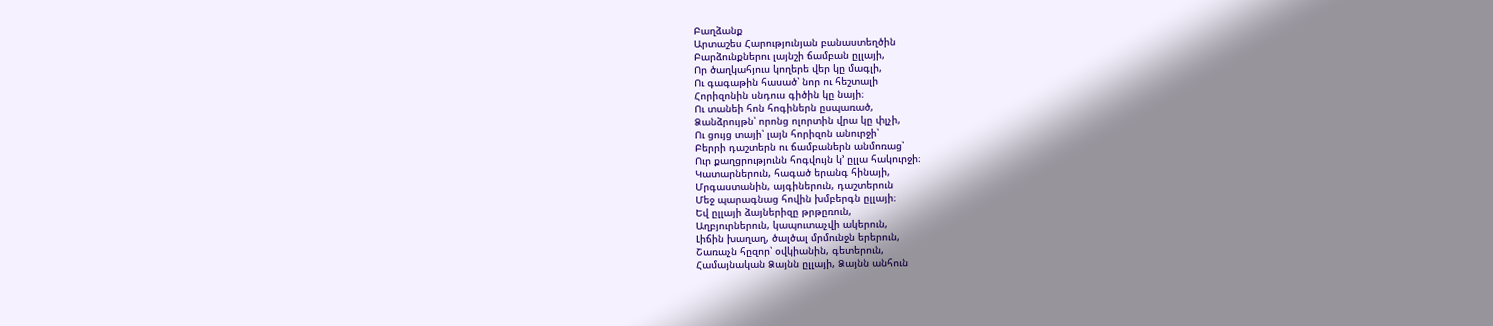Բաղձանք
Արտաշես Հարությունյան բանաստեղծին
Բարձունքներու լայնշի ճամբան ըլլայի,
Որ ծաղկահյուս կողերե վեր կը մագլի,
Ու գագաթին հասած՝ նոր ու հեշտալի
Հորիզոնին սնդուս գիծին կը նայի։
Ու տանեի հոն հոգիներն ըսպառած,
Ձանձրույթն՝ որոնց ոլորտին վրա կը փլչի,
Ու ցույց տայի՝ լայն հորիզոն անուրջի՝
Բերրի դաշտերն ու ճամբաներն անմոռաց՝
Ուր քաղցրությունն հոգվույն կ՚ ըլլա հակուրջի։
Կատարներուն, հագած երանգ հինայի,
Մրգաստանին, այգիներուն, դաշտերուն
Մեջ պարագնաց հովին խմբերգն ըլլայի։
Եվ ըլլայի ձայներիզը թրթըռուն,
Աղբյուրներուն, կապուտաչվի ակերուն,
Լիճին խաղաղ, ծալծալ մրմունջն երերուն,
Շառաչն հըզոր՝ օվկիանին, գետերուն,
Համայնական Ձայնն ըլլայի, Ձայնն անհուն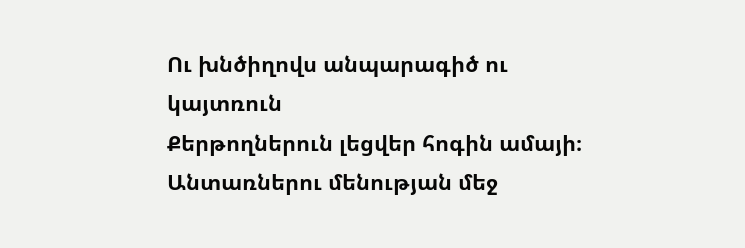Ու խնծիղովս անպարագիծ ու կայտռուն
Քերթողներուն լեցվեր հոգին ամայի։
Անտառներու մենության մեջ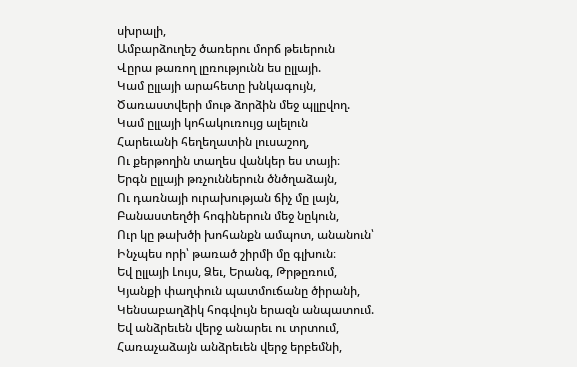սխրալի,
Ամբարձուղեշ ծառերու մորճ թեւերուն
Վըրա թառող լըռությունն ես ըլլայի.
Կամ ըլլայի արահետը խնկագույն,
Ծառաստվերի մութ ձորձին մեջ պլլըվող.
Կամ ըլլայի կոհակուռույց ալելուն
Հարեւանի հեղեղատին լուսաշող,
Ու քերթողին տաղես վանկեր ես տայի։
Երգն ըլլայի թռչուններուն ծնծղաձայն,
Ու դառնայի ուրախության ճիչ մը լայն,
Բանաստեղծի հոգիներուն մեջ նըկուն,
Ուր կը թախծի խոհանքն ամպոտ, անանուն՝
Ինչպես որի՝ թառած շիրմի մը գլխուն։
Եվ ըլլայի Լույս, Ձեւ, Երանգ, Թրթըռում,
Կյանքի փաղփուն պատմուճանը ծիրանի,
Կենսաբաղձիկ հոգվույն երազն անպատում.
Եվ անձրեւեն վերջ անարեւ ու տրտում,
Հառաչաձայն անձրեւեն վերջ երբեմնի,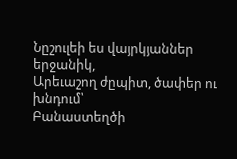Նըշուլեի ես վայրկյաններ երջանիկ,
Արեւաշող ժըպիտ, ծափեր ու խնդում՝
Բանաստեղծի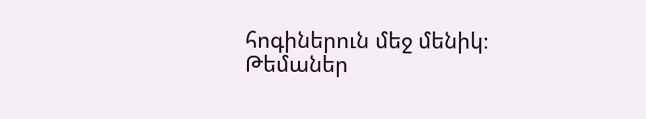հոգիներուն մեջ մենիկ։
Թեմաներ